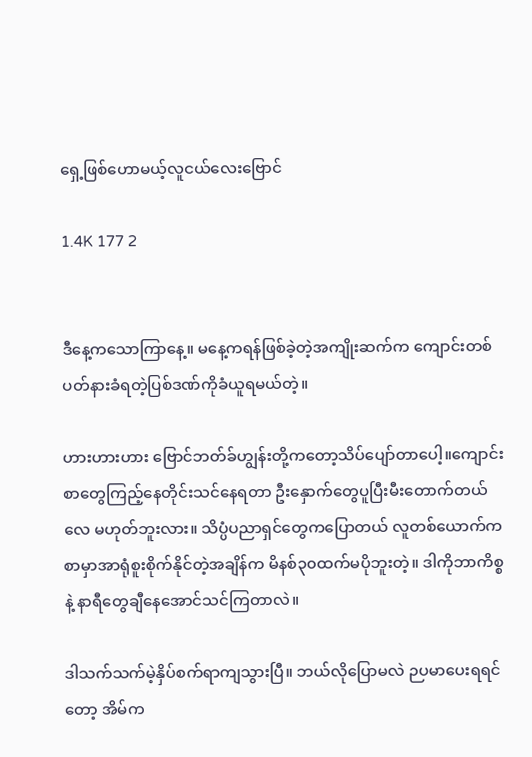ရှေ့ဖြစ်ဟောမယ့်လူငယ်လေးဗြောင်

1.4K 177 2


ဒီနေ့ကသောကြာနေ့။ မနေ့ကရန်ဖြစ်ခဲ့တဲ့အကျိုးဆက်က ကျောင်းတစ်ပတ်နားခံရတဲ့ပြစ်ဒဏ်ကိုခံယူရမယ်တဲ့။

ဟားဟားဟား ဗြောင်ဘတ်ခ်ဟျွန်းတို့ကတော့သိပ်ပျော်တာပေါ့။ကျောင်းစာတွေကြည့်နေတိုင်းသင်နေရတာ ဦးနှောက်တွေပူပြီးမီးတောက်တယ်လေ မဟုတ်ဘူးလား။ သိပ္ပံပညာရှင်တွေကပြောတယ် လူတစ်ယောက်က စာမှာအာရုံစူးစိုက်နိုင်တဲ့အချိန်က မိနစ်၃၀ထက်မပိုဘူးတဲ့။ ဒါကိုဘာကိစ္စနဲ့ နာရီတွေချီနေအောင်သင်ကြတာလဲ။

ဒါသက်သက်မဲ့နှိပ်စက်ရာကျသွားပြီ။ ဘယ်လိုပြောမလဲ ဉပမာပေးရရင်တော့ အိမ်က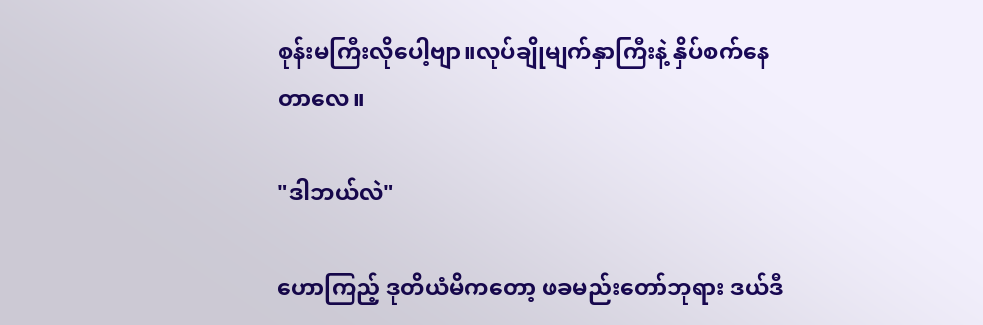စုန်းမကြီးလိုပေါ့ဗျာ။လုပ်ချိုမျက်နှာကြီးနဲ့ နှိပ်စက်နေတာလေ။

"ဒါဘယ်လဲ"

ဟောကြည့် ဒုတိယံမိကတော့ ဖခမည်းတော်ဘုရား ဒယ်ဒီ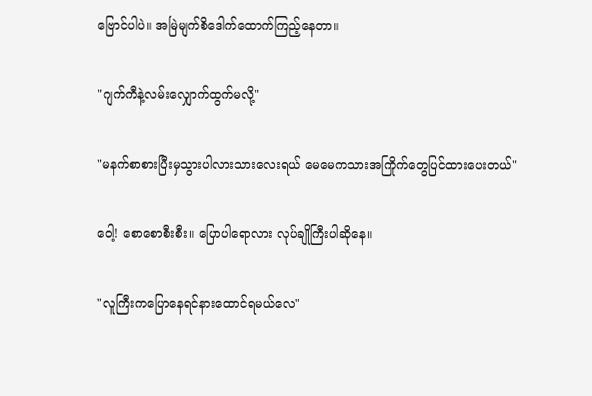ဗြောင်ပါပဲ။ အမြဲမျက်စိဒေါက်ထောက်ကြည့်နေတာ။

"ဂျက်ကီနဲ့လမ်းလျှောက်ထွက်မလို့"

"မနက်စာစားပြီးမှသွားပါလားသားလေးရယ် မေမေကသားအကြိုက်တွေပြင်ထားပေးတယ်"

ဝေါ့! စောစောစီးစီး။ ပြောပါရောလား လုပ်ချိုကြီးပါဆိုနေ။

"လူကြီးကပြောနေရင်နားထောင်ရမယ်လေ"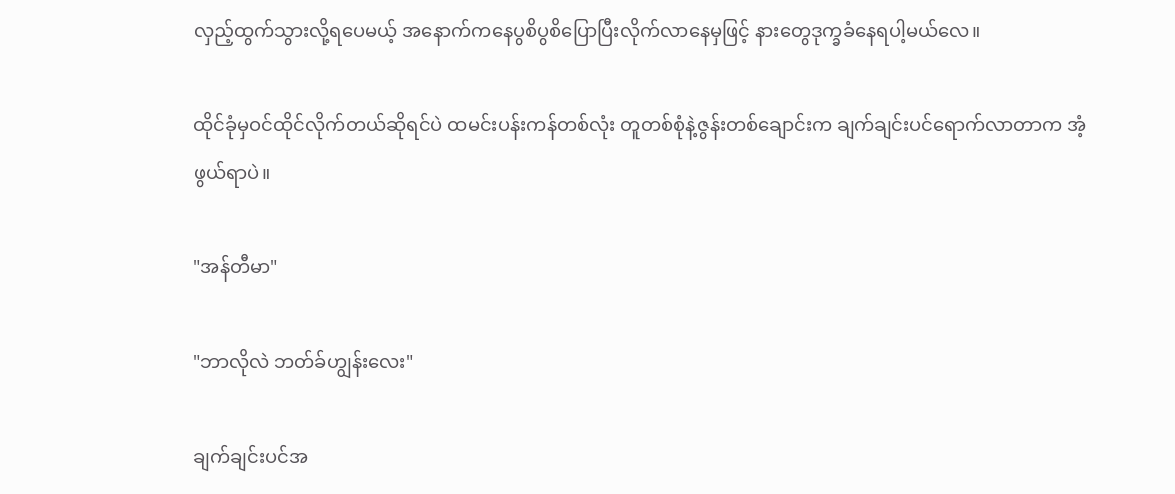လှည့်ထွက်သွားလို့ရပေမယ့် အနောက်ကနေပွစိပွစိပြောပြီးလိုက်လာနေမှဖြင့် နားတွေဒုက္ခခံနေရပါ့မယ်လေ။

ထိုင်ခုံမှဝင်ထိုင်လိုက်တယ်ဆိုရင်ပဲ ထမင်းပန်းကန်တစ်လုံး တူတစ်စုံနဲ့ဇွန်းတစ်ချောင်းက ချက်ချင်းပင်ရောက်လာတာက အံ့ဖွယ်ရာပဲ။

"အန်တီမာ"

"ဘာလိုလဲ ဘတ်ခ်ဟျွန်းလေး"

ချက်ချင်းပင်အ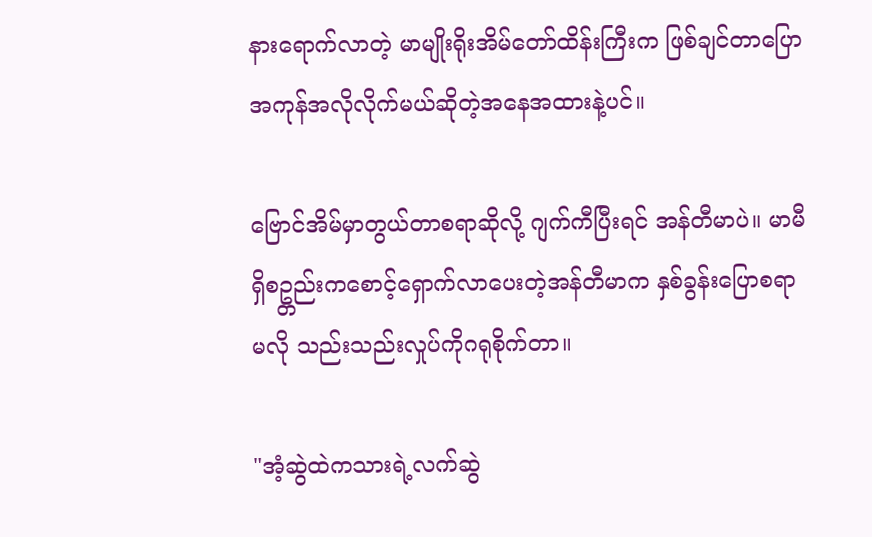နားရောက်လာတဲ့ မာမျိုးရိုးအိမ်တော်ထိန်းကြီးက ဖြစ်ချင်တာပြော အကုန်အလိုလိုက်မယ်ဆိုတဲ့အနေအထားနဲ့ပင်။

ဗြောင်အိမ်မှာတွယ်တာစရာဆိုလို့ ဂျက်ကီပြီးရင် အန်တီမာပဲ။ မာမီရှိစဥ္တည်းကစောင့်ရှောက်လာပေးတဲ့အန်တီမာက နှစ်ခွန်းပြောစရာမလို သည်းသည်းလှုပ်ကိုဂရုစိုက်တာ။

"အံ့ဆွဲထဲကသားရဲ့လက်ဆွဲ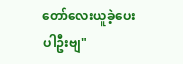တော်လေးယူခဲ့ပေးပါဦးဗျ"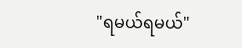"ရမယ်ရမယ်"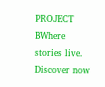PROJECT BWhere stories live. Discover now